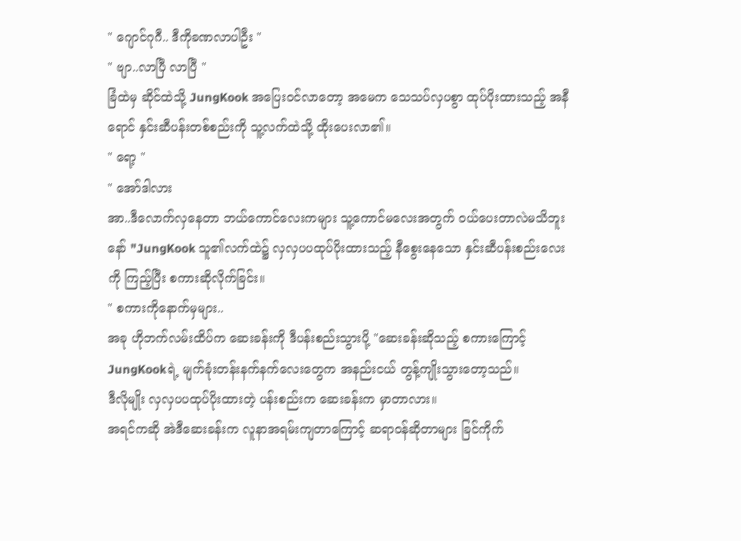" ဂျောင်ဂုဂီ.. ဒီကိုခဏလာပါဦး "
" ဗျာ..လာပြီ လာပြီ "
ခြံထဲမှ ဆိုင်ထဲသို့ JungKook အပြေးဝင်လာတော့ အမေက သေသပ်လှပစွာ ထုပ်ပိုးထားသည့် အနီရောင် နှင်းဆီပန်းတစ်စည်းကို သူ့လက်ထဲသို့ ထိုးပေးလာ၏။
" ရော့ "
" အော်ဒါလား
အာ..ဒီလောက်လှနေတာ ဘယ်ကောင်လေးကများ သူ့ကောင်မလေးအတွက် ဝယ်ပေးတာလဲမသိဘူးနော် "JungKook သူ၏လက်ထဲ၌ လှလှပပထုပ်ပိုးထားသည့် နီစွေးနေသော နှင်းဆီပန်းစည်းလေးကို ကြည့်ပြီး စကားဆိုလိုက်ခြင်း။
" စကားကိုနောက်မှများ..
အခု ဟိုဘက်လမ်းထိပ်က ဆေးခန်းကို ဒီပန်းစည်းသွားပို့ "ဆေးခန်းဆိုသည့် စကားကြောင့် JungKookရဲ့ မျက်ခုံးတန်းနက်နက်လေးတွေက အနည်းငယ် တွန့်ကျိုးသွားတော့သည်။
ဒီလိုမျိုး လှလှပပထုပ်ပိုးထားတဲ့ ပန်းစည်းက ဆေးခန်းက မှာတာလား။
အရင်ကဆို အဲဒီဆေးခန်းက လူနာအရမ်းကျတာကြောင့် ဆရာဝန်ဆိုတာများ ခြင်ကိုက်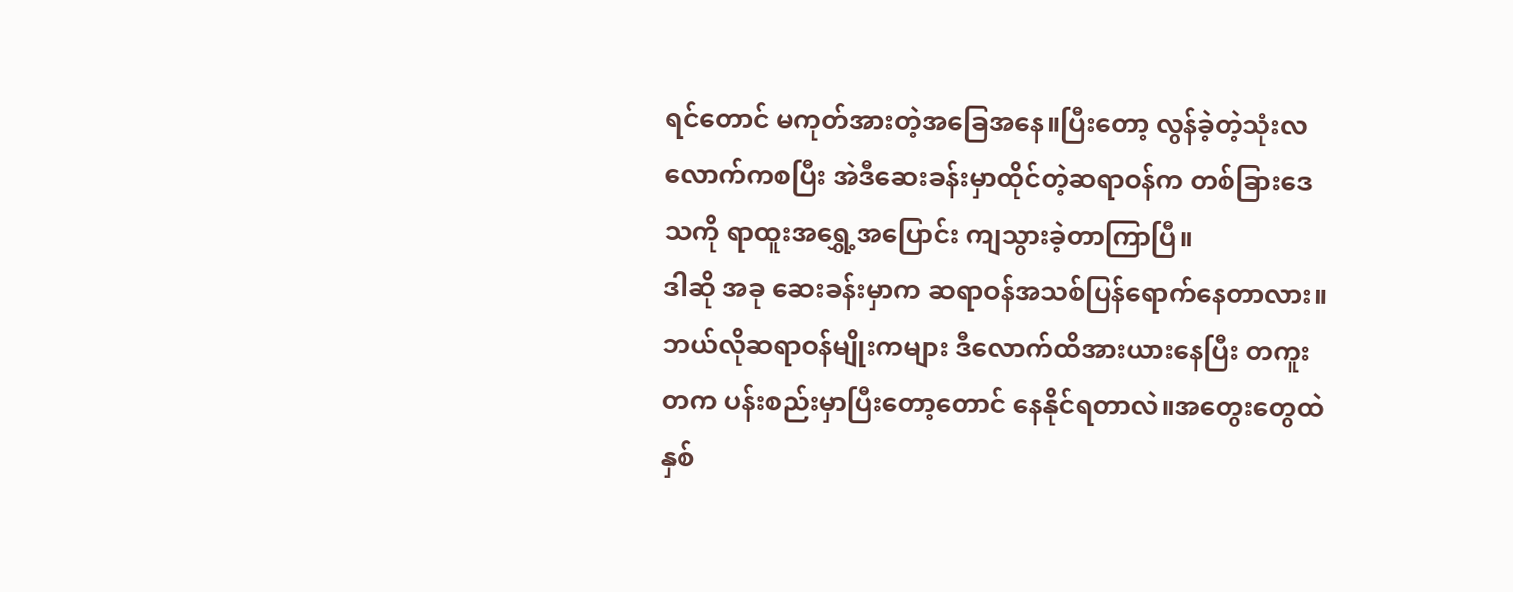ရင်တောင် မကုတ်အားတဲ့အခြေအနေ။ပြီးတော့ လွန်ခဲ့တဲ့သုံးလလောက်ကစပြီး အဲဒီဆေးခန်းမှာထိုင်တဲ့ဆရာဝန်က တစ်ခြားဒေသကို ရာထူးအရွှေ့အပြောင်း ကျသွားခဲ့တာကြာပြီ။
ဒါဆို အခု ဆေးခန်းမှာက ဆရာဝန်အသစ်ပြန်ရောက်နေတာလား။
ဘယ်လိုဆရာဝန်မျိုးကများ ဒီလောက်ထိအားယားနေပြီး တကူးတက ပန်းစည်းမှာပြီးတော့တောင် နေနိုင်ရတာလဲ။အတွေးတွေထဲနှစ်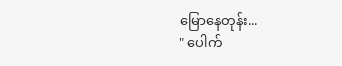မြောနေတုန်း...
" ပေါက်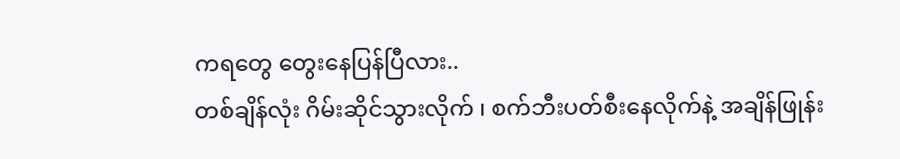ကရတွေ တွေးနေပြန်ပြီလား..
တစ်ချိန်လုံး ဂိမ်းဆိုင်သွားလိုက် ၊ စက်ဘီးပတ်စီးနေလိုက်နဲ့ အချိန်ဖြုန်း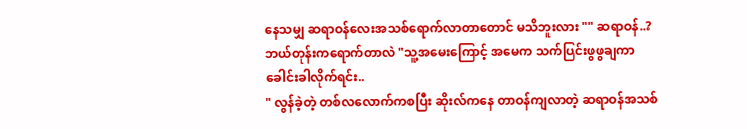နေသမျှ ဆရာဝန်လေးအသစ်ရောက်လာတာတောင် မသိဘူးလား "" ဆရာဝန်..?
ဘယ်တုန်းကရောက်တာလဲ "သူ့အမေးကြောင့် အမေက သက်ပြင်းဖွဖွချကာ ခေါင်းခါလိုက်ရင်း..
" လွန်ခဲ့တဲ့ တစ်လလောက်ကစပြီး ဆိုးလ်ကနေ တာဝန်ကျလာတဲ့ ဆရာဝန်အသစ်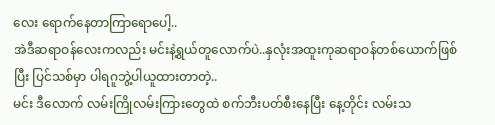လေး ရောက်နေတာကြာရောပေါ့..
အဲဒီဆရာဝန်လေးကလည်း မင်းနဲ့ရွယ်တူလောက်ပဲ..နှလုံးအထူးကုဆရာဝန်တစ်ယောက်ဖြစ်ပြီး ပြင်သစ်မှာ ပါရဂူဘွဲ့ပါယူထားတာတဲ့..
မင်း ဒီလောက် လမ်းကြိုလမ်းကြားတွေထဲ စက်ဘီးပတ်စီးနေပြီး နေ့တိုင်း လမ်းသ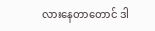လားနေတာတောင် ဒါ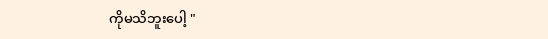ကိုမသိဘူးပေါ့ "